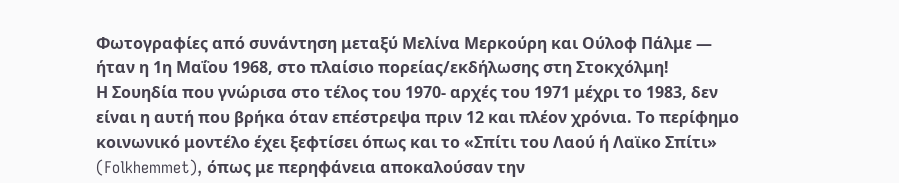Φωτογραφίες από συνάντηση μεταξύ Μελίνα Μερκούρη και Ούλοφ Πάλμε — ήταν η 1η Μαΐου 1968, στο πλαίσιο πορείας/εκδήλωσης στη Στοκχόλμη!
Η Σουηδία που γνώρισα στο τέλος του 1970- αρχές του 1971 μέχρι το 1983, δεν είναι η αυτή που βρήκα όταν επέστρεψα πριν 12 και πλέον χρόνια. Το περίφημο κοινωνικό μοντέλο έχει ξεφτίσει όπως και το «Σπίτι του Λαού ή Λαϊκο Σπίτι» (Folkhemmet), όπως με περηφάνεια αποκαλούσαν την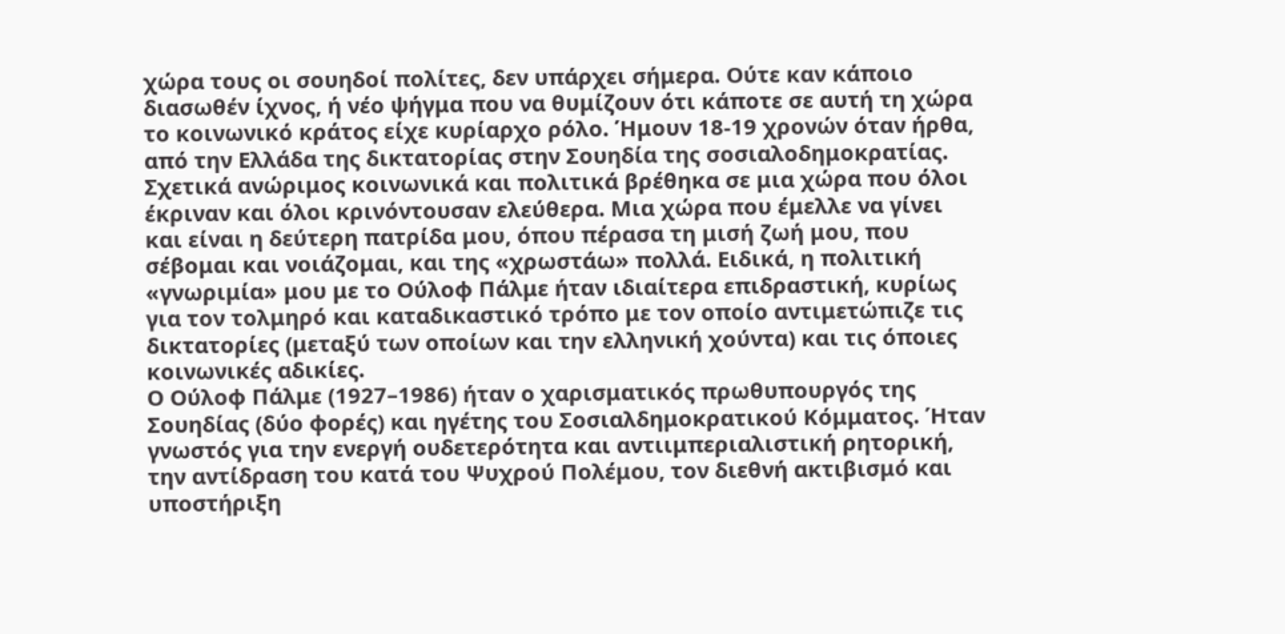χώρα τους οι σουηδοί πολίτες, δεν υπάρχει σήμερα. Ούτε καν κάποιο διασωθέν ίχνος, ή νέο ψήγμα που να θυμίζουν ότι κάποτε σε αυτή τη χώρα το κοινωνικό κράτος είχε κυρίαρχο ρόλο. Ήμουν 18-19 χρονών όταν ήρθα, από την Ελλάδα της δικτατορίας στην Σουηδία της σοσιαλοδημοκρατίας. Σχετικά ανώριμος κοινωνικά και πολιτικά βρέθηκα σε μια χώρα που όλοι έκριναν και όλοι κρινόντουσαν ελεύθερα. Μια χώρα που έμελλε να γίνει και είναι η δεύτερη πατρίδα μου, όπου πέρασα τη μισή ζωή μου, που σέβομαι και νοιάζομαι, και της «χρωστάω» πολλά. Ειδικά, η πολιτική «γνωριμία» μου με το Ούλοφ Πάλμε ήταν ιδιαίτερα επιδραστική, κυρίως για τον τολμηρό και καταδικαστικό τρόπο με τον οποίο αντιμετώπιζε τις δικτατορίες (μεταξύ των οποίων και την ελληνική χούντα) και τις όποιες κοινωνικές αδικίες.
Ο Ούλοφ Πάλμε (1927–1986) ήταν ο χαρισματικός πρωθυπουργός της Σουηδίας (δύο φορές) και ηγέτης του Σοσιαλδημοκρατικού Κόμματος. Ήταν γνωστός για την ενεργή ουδετερότητα και αντιιμπεριαλιστική ρητορική, την αντίδραση του κατά του Ψυχρού Πολέμου, τον διεθνή ακτιβισμό και υποστήριξη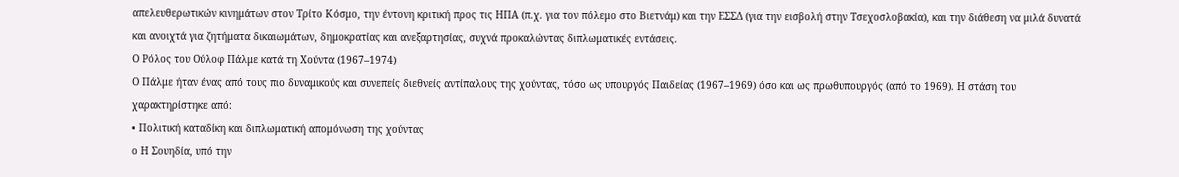απελευθερωτικών κινημάτων στον Τρίτο Κόσμο, την έντονη κριτική προς τις ΗΠΑ (π.χ. για τον πόλεμο στο Βιετνάμ) και την ΕΣΣΔ (για την εισβολή στην Τσεχοσλοβακία), και την διάθεση να μιλά δυνατά και ανοιχτά για ζητήματα δικαιωμάτων, δημοκρατίας και ανεξαρτησίας, συχνά προκαλώντας διπλωματικές εντάσεις.
Ο Ρόλος του Ούλοφ Πάλμε κατά τη Χούντα (1967–1974)
Ο Πάλμε ήταν ένας από τους πιο δυναμικούς και συνεπείς διεθνείς αντίπαλους της χούντας, τόσο ως υπουργός Παιδείας (1967–1969) όσο και ως πρωθυπουργός (από το 1969). Η στάση του χαρακτηρίστηκε από:
• Πολιτική καταδίκη και διπλωματική απομόνωση της χούντας
o Η Σουηδία, υπό την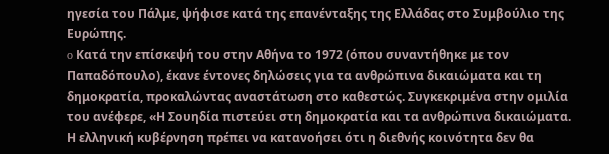ηγεσία του Πάλμε, ψήφισε κατά της επανένταξης της Ελλάδας στο Συμβούλιο της Ευρώπης.
o Κατά την επίσκεψή του στην Αθήνα το 1972 (όπου συναντήθηκε με τον Παπαδόπουλο), έκανε έντονες δηλώσεις για τα ανθρώπινα δικαιώματα και τη δημοκρατία, προκαλώντας αναστάτωση στο καθεστώς. Συγκεκριμένα στην ομιλία του ανέφερε, «Η Σουηδία πιστεύει στη δημοκρατία και τα ανθρώπινα δικαιώματα. Η ελληνική κυβέρνηση πρέπει να κατανοήσει ότι η διεθνής κοινότητα δεν θα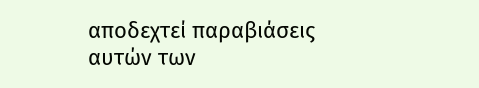αποδεχτεί παραβιάσεις αυτών των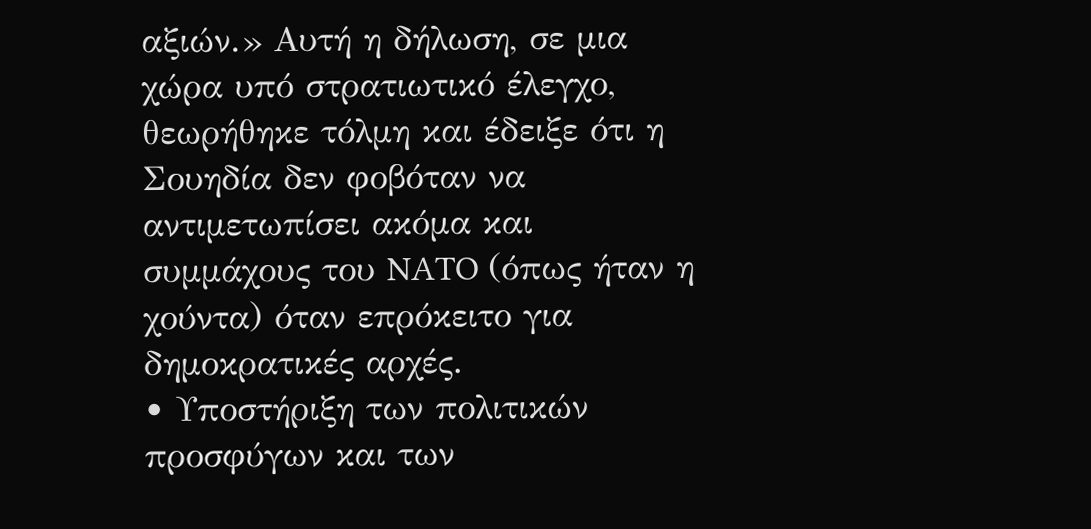αξιών.» Αυτή η δήλωση, σε μια χώρα υπό στρατιωτικό έλεγχο, θεωρήθηκε τόλμη και έδειξε ότι η Σουηδία δεν φοβόταν να αντιμετωπίσει ακόμα και συμμάχους του NATO (όπως ήταν η χούντα) όταν επρόκειτο για δημοκρατικές αρχές.
• Υποστήριξη των πολιτικών προσφύγων και των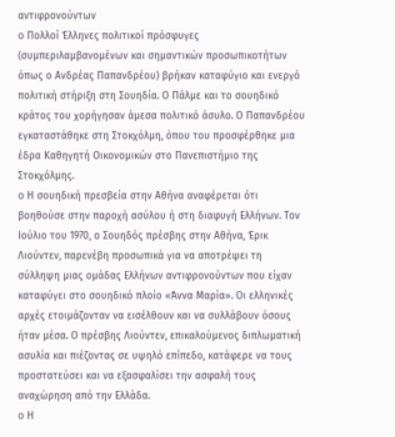αντιφρονούντων
o Πολλοί Έλληνες πολιτικοί πρόσφυγες (συμπεριλαμβανομένων και σημαντικών προσωπικοτήτων όπως ο Ανδρέας Παπανδρέου) βρήκαν καταφύγιο και ενεργό πολιτική στήριξη στη Σουηδία. Ο Πάλμε και το σουηδικό κράτος του χορήγησαν άμεσα πολιτικό άσυλο. Ο Παπανδρέου εγκαταστάθηκε στη Στοκχόλμη, όπου του προσφέρθηκε μια έδρα Καθηγητή Οικονομικών στο Πανεπιστήμιο της Στοκχόλμης.
o Η σουηδική πρεσβεία στην Αθήνα αναφέρεται ότι βοηθούσε στην παροχή ασύλου ή στη διαφυγή Ελλήνων. Τον Ιούλιο του 1970, ο Σουηδός πρέσβης στην Αθήνα, Έρικ Λιούντεν, παρενέβη προσωπικά για να αποτρέψει τη σύλληψη μιας ομάδας Ελλήνων αντιφρονούντων που είχαν καταφύγει στο σουηδικό πλοίο «Άννα Μαρία». Οι ελληνικές αρχές ετοιμάζονταν να εισέλθουν και να συλλάβουν όσους ήταν μέσα. Ο πρέσβης Λιούντεν, επικαλούμενος διπλωματική ασυλία και πιέζοντας σε υψηλό επίπεδο, κατάφερε να τους προστατεύσει και να εξασφαλίσει την ασφαλή τους αναχώρηση από την Ελλάδα.
o Η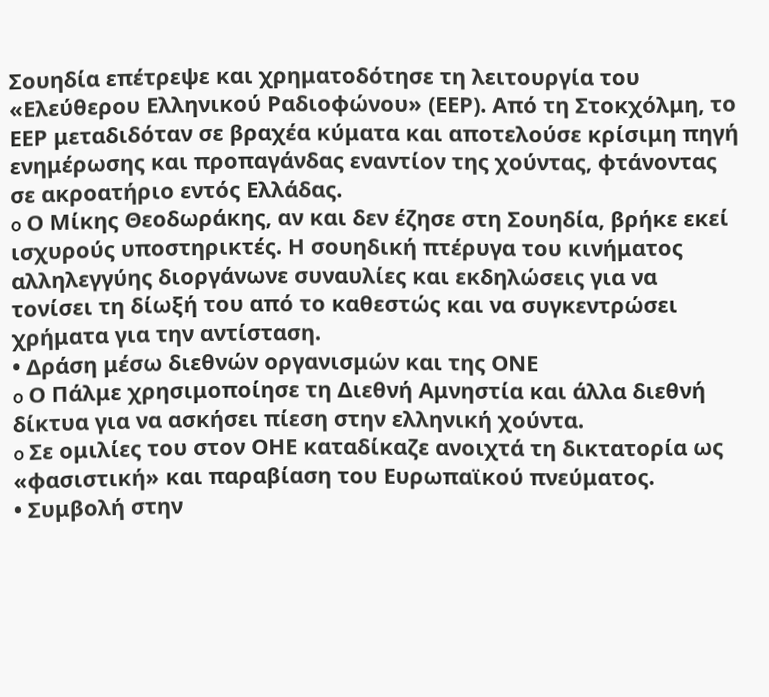Σουηδία επέτρεψε και χρηματοδότησε τη λειτουργία του «Ελεύθερου Ελληνικού Ραδιοφώνου» (ΕΕΡ). Από τη Στοκχόλμη, το ΕΕΡ μεταδιδόταν σε βραχέα κύματα και αποτελούσε κρίσιμη πηγή ενημέρωσης και προπαγάνδας εναντίον της χούντας, φτάνοντας σε ακροατήριο εντός Ελλάδας.
o Ο Μίκης Θεοδωράκης, αν και δεν έζησε στη Σουηδία, βρήκε εκεί ισχυρούς υποστηρικτές. Η σουηδική πτέρυγα του κινήματος αλληλεγγύης διοργάνωνε συναυλίες και εκδηλώσεις για να τονίσει τη δίωξή του από το καθεστώς και να συγκεντρώσει χρήματα για την αντίσταση.
• Δράση μέσω διεθνών οργανισμών και της ΟΝΕ
o Ο Πάλμε χρησιμοποίησε τη Διεθνή Αμνηστία και άλλα διεθνή δίκτυα για να ασκήσει πίεση στην ελληνική χούντα.
o Σε ομιλίες του στον ΟΗΕ καταδίκαζε ανοιχτά τη δικτατορία ως «φασιστική» και παραβίαση του Ευρωπαϊκού πνεύματος.
• Συμβολή στην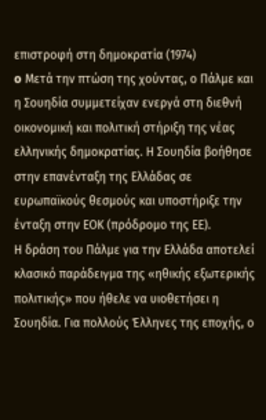επιστροφή στη δημοκρατία (1974)
o Μετά την πτώση της χούντας, ο Πάλμε και η Σουηδία συμμετείχαν ενεργά στη διεθνή οικονομική και πολιτική στήριξη της νέας ελληνικής δημοκρατίας. Η Σουηδία βοήθησε στην επανένταξη της Ελλάδας σε ευρωπαϊκούς θεσμούς και υποστήριξε την ένταξη στην ΕΟΚ (πρόδρομο της ΕΕ).
Η δράση του Πάλμε για την Ελλάδα αποτελεί κλασικό παράδειγμα της «ηθικής εξωτερικής πολιτικής» που ήθελε να υιοθετήσει η Σουηδία. Για πολλούς Έλληνες της εποχής, ο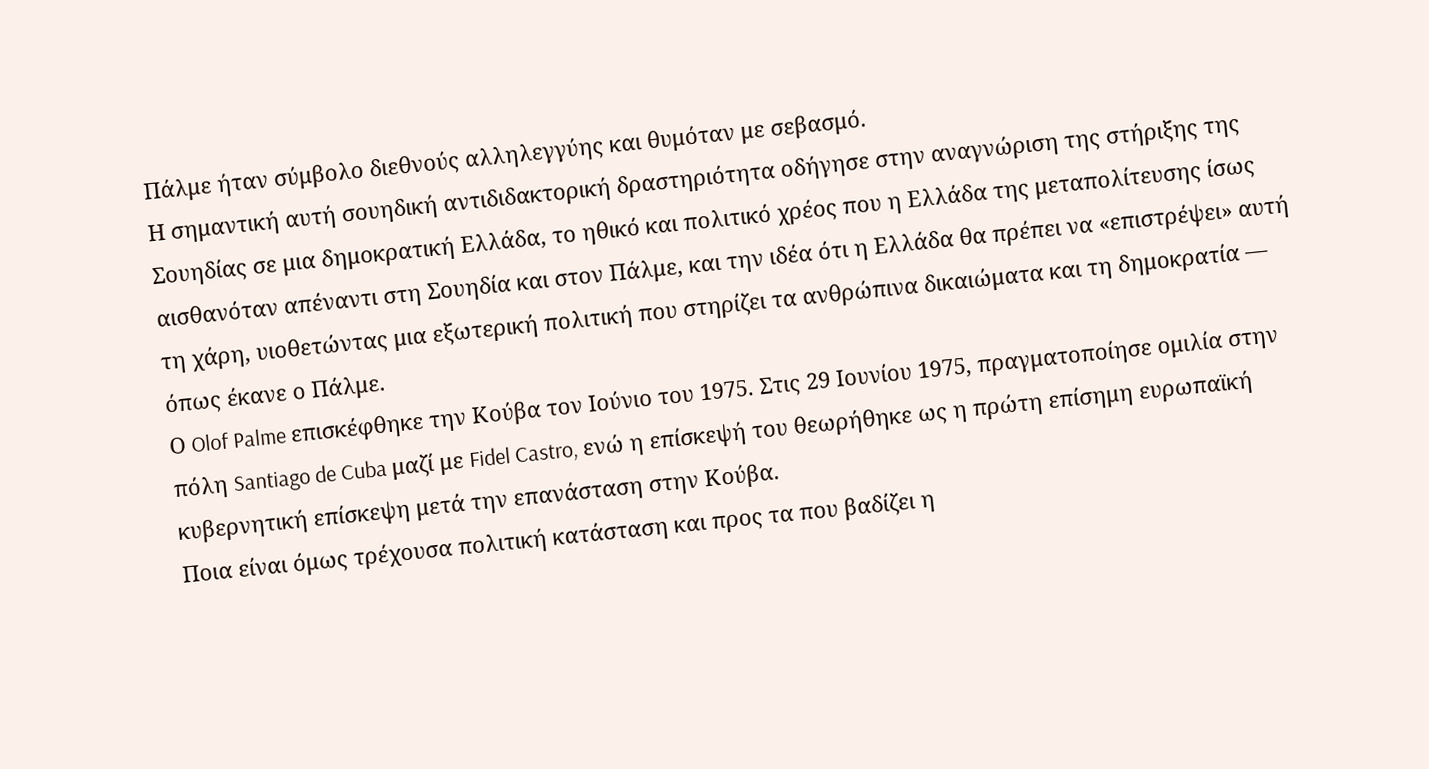Πάλμε ήταν σύμβολο διεθνούς αλληλεγγύης και θυμόταν με σεβασμό.
Η σημαντική αυτή σουηδική αντιδιδακτορική δραστηριότητα οδήγησε στην αναγνώριση της στήριξης της Σουηδίας σε μια δημοκρατική Ελλάδα, το ηθικό και πολιτικό χρέος που η Ελλάδα της μεταπολίτευσης ίσως αισθανόταν απέναντι στη Σουηδία και στον Πάλμε, και την ιδέα ότι η Ελλάδα θα πρέπει να «επιστρέψει» αυτή τη χάρη, υιοθετώντας μια εξωτερική πολιτική που στηρίζει τα ανθρώπινα δικαιώματα και τη δημοκρατία — όπως έκανε ο Πάλμε.
Ο Olof Palme επισκέφθηκε την Κούβα τον Ιούνιο του 1975. Στις 29 Ιουνίου 1975, πραγματοποίησε ομιλία στην πόλη Santiago de Cuba μαζί με Fidel Castro, ενώ η επίσκεψή του θεωρήθηκε ως η πρώτη επίσημη ευρωπαϊκή κυβερνητική επίσκεψη μετά την επανάσταση στην Κούβα.
Ποια είναι όμως τρέχουσα πολιτική κατάσταση και προς τα που βαδίζει η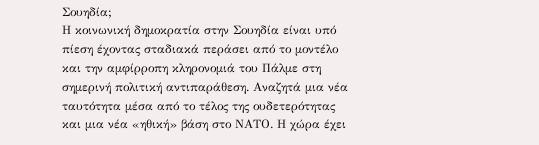Σουηδία;
Η κοινωνική δημοκρατία στην Σουηδία είναι υπό πίεση έχοντας σταδιακά περάσει από το μοντέλο και την αμφίρροπη κληρονομιά του Πάλμε στη σημερινή πολιτική αντιπαράθεση. Αναζητά μια νέα ταυτότητα μέσα από το τέλος της ουδετερότητας και μια νέα «ηθική» βάση στο ΝΑΤΟ. Η χώρα έχει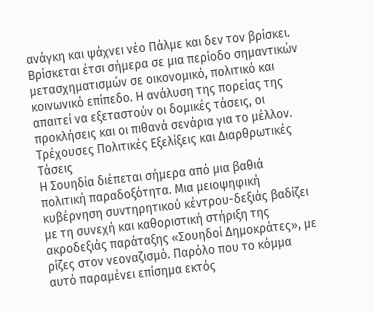ανάγκη και ψάχνει νέο Πάλμε και δεν τον βρίσκει. Βρίσκεται έτσι σήμερα σε μια περίοδο σημαντικών μετασχηματισμών σε οικονομικό, πολιτικό και κοινωνικό επίπεδο. Η ανάλυση της πορείας της απαιτεί να εξεταστούν οι δομικές τάσεις, οι προκλήσεις και οι πιθανά σενάρια για το μέλλον.
Τρέχουσες Πολιτικές Εξελίξεις και Διαρθρωτικές Τάσεις
Η Σουηδία διέπεται σήμερα από μια βαθιά πολιτική παραδοξότητα. Μια μειοψηφική κυβέρνηση συντηρητικού κέντρου-δεξιάς βαδίζει με τη συνεχή και καθοριστική στήριξη της ακροδεξιάς παράταξης «Σουηδοί Δημοκράτες», με ρίζες στον νεοναζισμό. Παρόλο που το κόμμα αυτό παραμένει επίσημα εκτός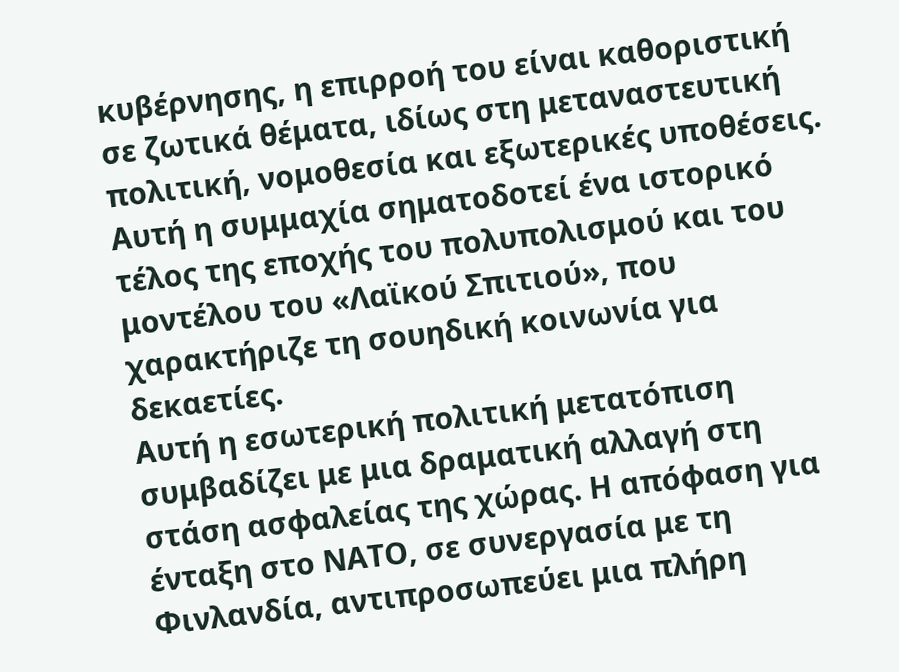κυβέρνησης, η επιρροή του είναι καθοριστική σε ζωτικά θέματα, ιδίως στη μεταναστευτική πολιτική, νομοθεσία και εξωτερικές υποθέσεις. Αυτή η συμμαχία σηματοδοτεί ένα ιστορικό τέλος της εποχής του πολυπολισμού και του μοντέλου του «Λαϊκού Σπιτιού», που χαρακτήριζε τη σουηδική κοινωνία για δεκαετίες.
Αυτή η εσωτερική πολιτική μετατόπιση συμβαδίζει με μια δραματική αλλαγή στη στάση ασφαλείας της χώρας. Η απόφαση για ένταξη στο ΝΑΤΟ, σε συνεργασία με τη Φινλανδία, αντιπροσωπεύει μια πλήρη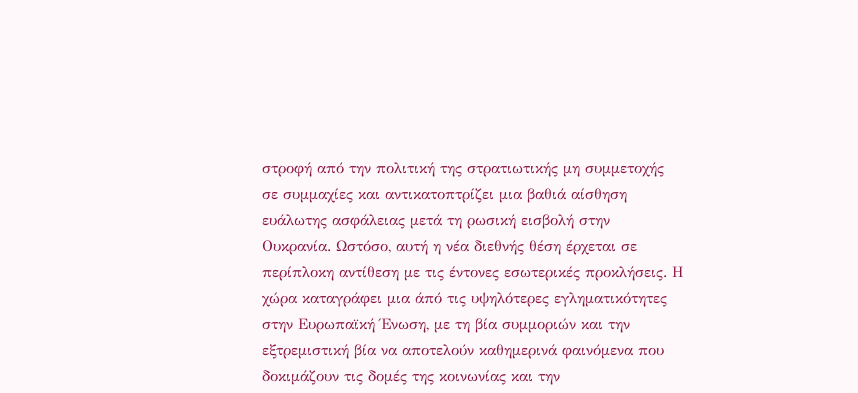στροφή από την πολιτική της στρατιωτικής μη συμμετοχής σε συμμαχίες και αντικατοπτρίζει μια βαθιά αίσθηση ευάλωτης ασφάλειας μετά τη ρωσική εισβολή στην Ουκρανία. Ωστόσο, αυτή η νέα διεθνής θέση έρχεται σε περίπλοκη αντίθεση με τις έντονες εσωτερικές προκλήσεις. Η χώρα καταγράφει μια άπό τις υψηλότερες εγληματικότητες στην Ευρωπαϊκή Ένωση, με τη βία συμμοριών και την εξτρεμιστική βία να αποτελούν καθημερινά φαινόμενα που δοκιμάζουν τις δομές της κοινωνίας και την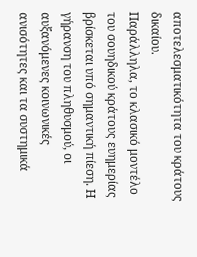αποτελεσματικότητα του κράτους δικαίου.
Παράλληλα, το κλασικό μοντέλο του σουηδικού κράτους ευημερίας βρίσκεται υπό σημαντική πίεση. Η γήρανση του πληθυσμού, οι αυξανόμενες κοινωνικές ανισότητες και τα συστημικά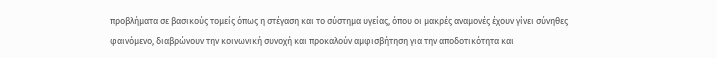προβλήματα σε βασικούς τομείς όπως η στέγαση και το σύστημα υγείας, όπου οι μακρές αναμονές έχουν γίνει σύνηθες φαινόμενο, διαβρώνουν την κοινωνική συνοχή και προκαλούν αμφισβήτηση για την αποδοτικότητα και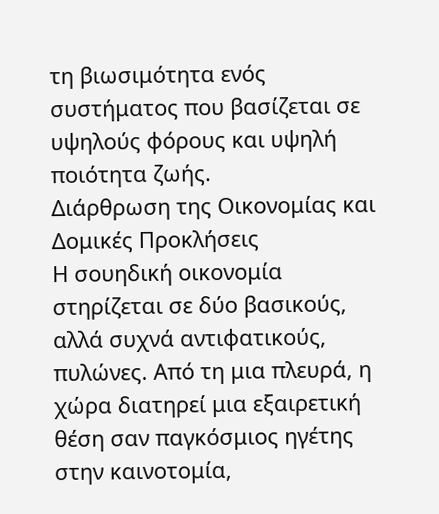τη βιωσιμότητα ενός συστήματος που βασίζεται σε υψηλούς φόρους και υψηλή ποιότητα ζωής.
Διάρθρωση της Οικονομίας και Δομικές Προκλήσεις
Η σουηδική οικονομία στηρίζεται σε δύο βασικούς, αλλά συχνά αντιφατικούς, πυλώνες. Από τη μια πλευρά, η χώρα διατηρεί μια εξαιρετική θέση σαν παγκόσμιος ηγέτης στην καινοτομία,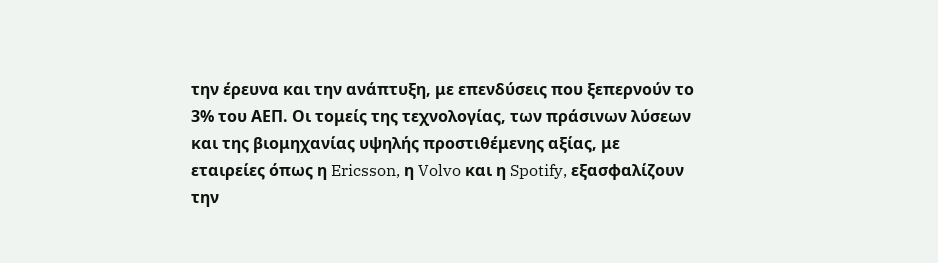την έρευνα και την ανάπτυξη, με επενδύσεις που ξεπερνούν το 3% του ΑΕΠ. Οι τομείς της τεχνολογίας, των πράσινων λύσεων και της βιομηχανίας υψηλής προστιθέμενης αξίας, με εταιρείες όπως η Ericsson, η Volvo και η Spotify, εξασφαλίζουν την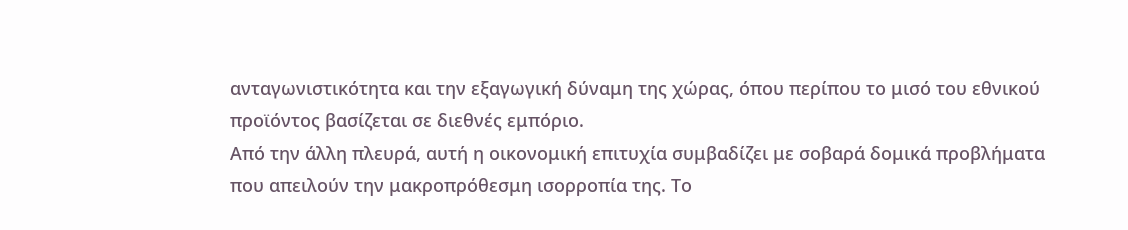ανταγωνιστικότητα και την εξαγωγική δύναμη της χώρας, όπου περίπου το μισό του εθνικού προϊόντος βασίζεται σε διεθνές εμπόριο.
Από την άλλη πλευρά, αυτή η οικονομική επιτυχία συμβαδίζει με σοβαρά δομικά προβλήματα που απειλούν την μακροπρόθεσμη ισορροπία της. Το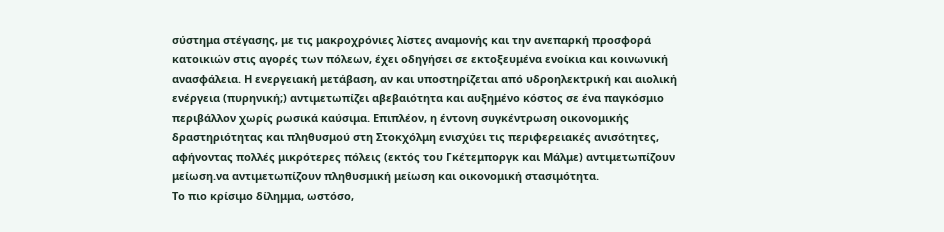σύστημα στέγασης, με τις μακροχρόνιες λίστες αναμονής και την ανεπαρκή προσφορά κατοικιών στις αγορές των πόλεων, έχει οδηγήσει σε εκτοξευμένα ενοίκια και κοινωνική ανασφάλεια. Η ενεργειακή μετάβαση, αν και υποστηρίζεται από υδροηλεκτρική και αιολική ενέργεια (πυρηνική;) αντιμετωπίζει αβεβαιότητα και αυξημένο κόστος σε ένα παγκόσμιο περιβάλλον χωρίς ρωσικά καύσιμα. Επιπλέον, η έντονη συγκέντρωση οικονομικής δραστηριότητας και πληθυσμού στη Στοκχόλμη ενισχύει τις περιφερειακές ανισότητες, αφήνοντας πολλές μικρότερες πόλεις (εκτός του Γκέτεμποργκ και Μάλμε) αντιμετωπίζουν μείωση.να αντιμετωπίζουν πληθυσμική μείωση και οικονομική στασιμότητα.
Το πιο κρίσιμο δίλημμα, ωστόσο,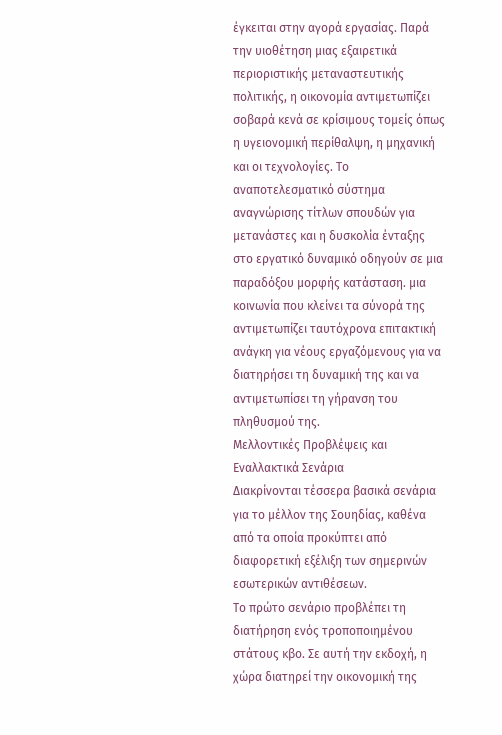έγκειται στην αγορά εργασίας. Παρά την υιοθέτηση μιας εξαιρετικά περιοριστικής μεταναστευτικής πολιτικής, η οικονομία αντιμετωπίζει σοβαρά κενά σε κρίσιμους τομείς όπως η υγειονομική περίθαλψη, η μηχανική και οι τεχνολογίες. Το αναποτελεσματικό σύστημα αναγνώρισης τίτλων σπουδών για μετανάστες και η δυσκολία ένταξης στο εργατικό δυναμικό οδηγούν σε μια παραδόξου μορφής κατάσταση. μια κοινωνία που κλείνει τα σύνορά της αντιμετωπίζει ταυτόχρονα επιτακτική ανάγκη για νέους εργαζόμενους για να διατηρήσει τη δυναμική της και να αντιμετωπίσει τη γήρανση του πληθυσμού της.
Μελλοντικές Προβλέψεις και Εναλλακτικά Σενάρια
Διακρίνονται τέσσερα βασικά σενάρια για το μέλλον της Σουηδίας, καθένα από τα οποία προκύπτει από διαφορετική εξέλιξη των σημερινών εσωτερικών αντιθέσεων.
Το πρώτο σενάριο προβλέπει τη διατήρηση ενός τροποποιημένου στάτους κβο. Σε αυτή την εκδοχή, η χώρα διατηρεί την οικονομική της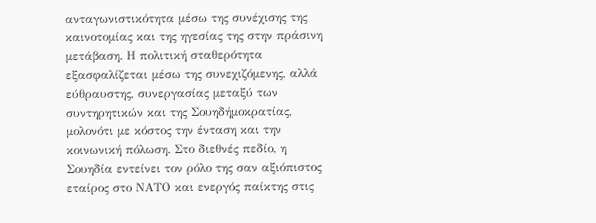ανταγωνιστικότητα μέσω της συνέχισης της καινοτομίας και της ηγεσίας της στην πράσινη μετάβαση. Η πολιτική σταθερότητα εξασφαλίζεται μέσω της συνεχιζόμενης, αλλά εύθραυστης, συνεργασίας μεταξύ των συντηρητικών και της Σουηδήμοκρατίας, μολονότι με κόστος την ένταση και την κοινωνική πόλωση. Στο διεθνές πεδίο, η Σουηδία εντείνει τον ρόλο της σαν αξιόπιστος εταίρος στο ΝΑΤΟ και ενεργός παίκτης στις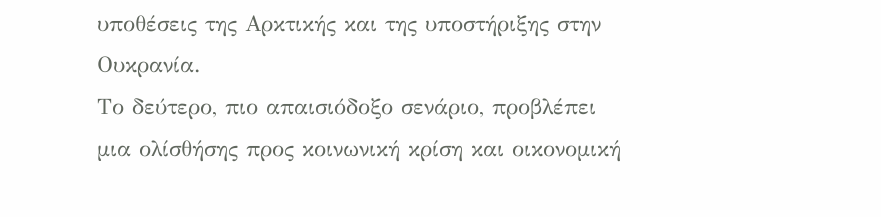υποθέσεις της Αρκτικής και της υποστήριξης στην Ουκρανία.
Το δεύτερο, πιο απαισιόδοξο σενάριο, προβλέπει μια ολίσθήσης προς κοινωνική κρίση και οικονομική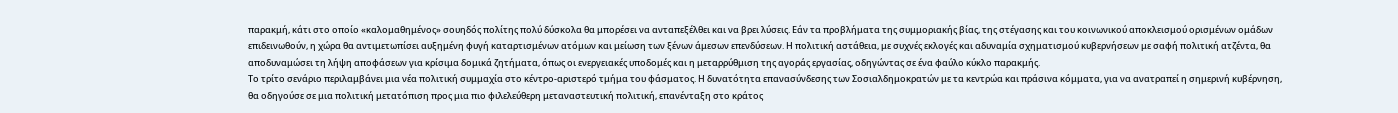παρακμή, κάτι στο οποίο «καλομαθημένος» σουηδός πολίτης πολύ δύσκολα θα μπορέσει να ανταπεξέλθει και να βρει λύσεις. Εάν τα προβλήματα της συμμοριακής βίας, της στέγασης και του κοινωνικού αποκλεισμού ορισμένων ομάδων επιδεινωθούν, η χώρα θα αντιμετωπίσει αυξημένη φυγή καταρτισμένων ατόμων και μείωση των ξένων άμεσων επενδύσεων. Η πολιτική αστάθεια, με συχνές εκλογές και αδυναμία σχηματισμού κυβερνήσεων με σαφή πολιτική ατζέντα, θα αποδυναμώσει τη λήψη αποφάσεων για κρίσιμα δομικά ζητήματα, όπως οι ενεργειακές υποδομές και η μεταρρύθμιση της αγοράς εργασίας, οδηγώντας σε ένα φαύλο κύκλο παρακμής.
Το τρίτο σενάριο περιλαμβάνει μια νέα πολιτική συμμαχία στο κέντρο-αριστερό τμήμα του φάσματος. Η δυνατότητα επανασύνδεσης των Σοσιαλδημοκρατών με τα κεντρώα και πράσινα κόμματα, για να ανατραπεί η σημερινή κυβέρνηση, θα οδηγούσε σε μια πολιτική μετατόπιση προς μια πιο φιλελεύθερη μεταναστευτική πολιτική, επανένταξη στο κράτος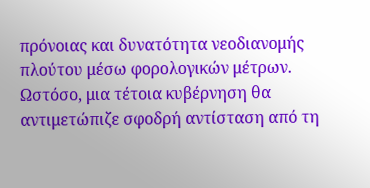πρόνοιας και δυνατότητα νεοδιανομής πλούτου μέσω φορολογικών μέτρων. Ωστόσο, μια τέτοια κυβέρνηση θα αντιμετώπιζε σφοδρή αντίσταση από τη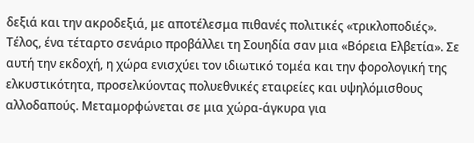δεξιά και την ακροδεξιά, με αποτέλεσμα πιθανές πολιτικές «τρικλοποδιές».
Τέλος, ένα τέταρτο σενάριο προβάλλει τη Σουηδία σαν μια «Βόρεια Ελβετία». Σε αυτή την εκδοχή, η χώρα ενισχύει τον ιδιωτικό τομέα και την φορολογική της ελκυστικότητα, προσελκύοντας πολυεθνικές εταιρείες και υψηλόμισθους αλλοδαπούς. Μεταμορφώνεται σε μια χώρα-άγκυρα για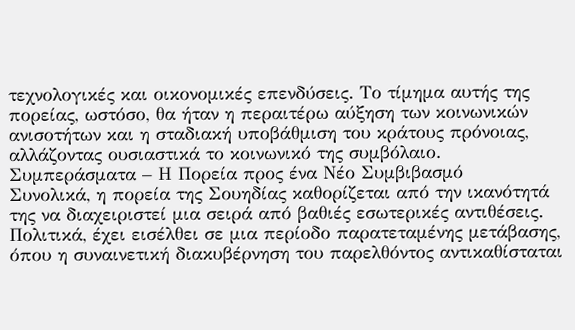τεχνολογικές και οικονομικές επενδύσεις. Το τίμημα αυτής της πορείας, ωστόσο, θα ήταν η περαιτέρω αύξηση των κοινωνικών ανισοτήτων και η σταδιακή υποβάθμιση του κράτους πρόνοιας, αλλάζοντας ουσιαστικά το κοινωνικό της συμβόλαιο.
Συμπεράσματα – Η Πορεία προς ένα Νέο Συμβιβασμό
Συνολικά, η πορεία της Σουηδίας καθορίζεται από την ικανότητά της να διαχειριστεί μια σειρά από βαθιές εσωτερικές αντιθέσεις. Πολιτικά, έχει εισέλθει σε μια περίοδο παρατεταμένης μετάβασης, όπου η συναινετική διακυβέρνηση του παρελθόντος αντικαθίσταται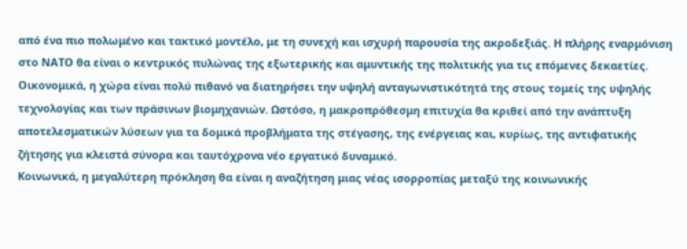από ένα πιο πολωμένο και τακτικό μοντέλο, με τη συνεχή και ισχυρή παρουσία της ακροδεξιάς. Η πλήρης εναρμόνιση στο ΝΑΤΟ θα είναι ο κεντρικός πυλώνας της εξωτερικής και αμυντικής της πολιτικής για τις επόμενες δεκαετίες.
Οικονομικά, η χώρα είναι πολύ πιθανό να διατηρήσει την υψηλή ανταγωνιστικότητά της στους τομείς της υψηλής τεχνολογίας και των πράσινων βιομηχανιών. Ωστόσο, η μακροπρόθεσμη επιτυχία θα κριθεί από την ανάπτυξη αποτελεσματικών λύσεων για τα δομικά προβλήματα της στέγασης, της ενέργειας και, κυρίως, της αντιφατικής ζήτησης για κλειστά σύνορα και ταυτόχρονα νέο εργατικό δυναμικό.
Κοινωνικά, η μεγαλύτερη πρόκληση θα είναι η αναζήτηση μιας νέας ισορροπίας μεταξύ της κοινωνικής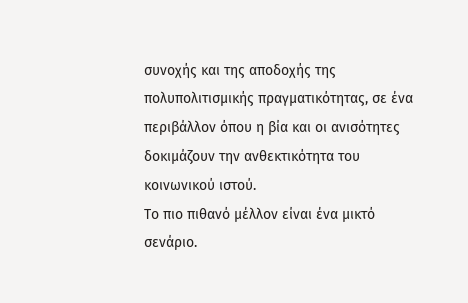συνοχής και της αποδοχής της πολυπολιτισμικής πραγματικότητας, σε ένα περιβάλλον όπου η βία και οι ανισότητες δοκιμάζουν την ανθεκτικότητα του κοινωνικού ιστού.
Το πιο πιθανό μέλλον είναι ένα μικτό σενάριο.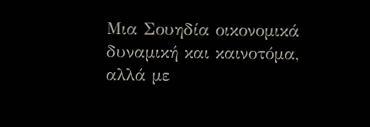Μια Σουηδία οικονομικά δυναμική και καινοτόμα, αλλά με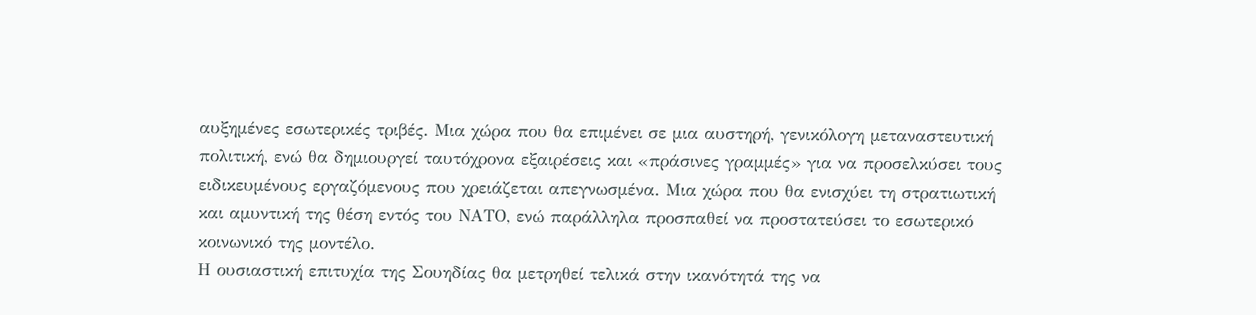αυξημένες εσωτερικές τριβές. Μια χώρα που θα επιμένει σε μια αυστηρή, γενικόλογη μεταναστευτική πολιτική, ενώ θα δημιουργεί ταυτόχρονα εξαιρέσεις και «πράσινες γραμμές» για να προσελκύσει τους ειδικευμένους εργαζόμενους που χρειάζεται απεγνωσμένα. Μια χώρα που θα ενισχύει τη στρατιωτική και αμυντική της θέση εντός του ΝΑΤΟ, ενώ παράλληλα προσπαθεί να προστατεύσει το εσωτερικό κοινωνικό της μοντέλο.
Η ουσιαστική επιτυχία της Σουηδίας θα μετρηθεί τελικά στην ικανότητά της να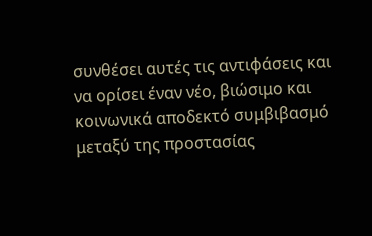συνθέσει αυτές τις αντιφάσεις και να ορίσει έναν νέο, βιώσιμο και κοινωνικά αποδεκτό συμβιβασμό μεταξύ της προστασίας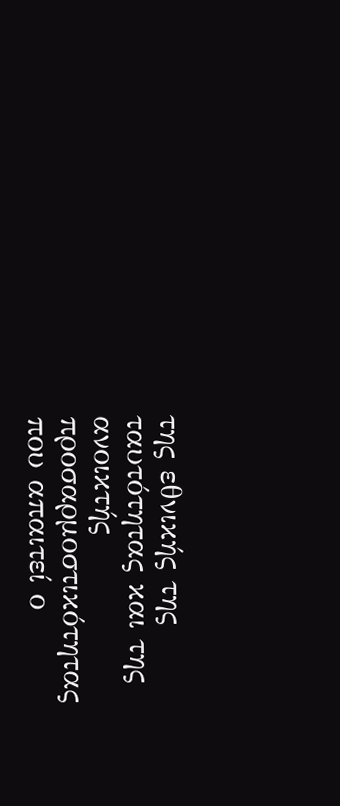της εθνικής της ταυτότητας και της ανοικτής προσαρμοστικότητας που απαιτεί ο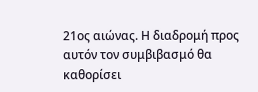21ος αιώνας. Η διαδρομή προς αυτόν τον συμβιβασμό θα καθορίσει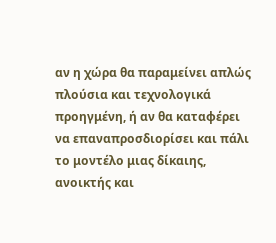αν η χώρα θα παραμείνει απλώς πλούσια και τεχνολογικά προηγμένη, ή αν θα καταφέρει να επαναπροσδιορίσει και πάλι το μοντέλο μιας δίκαιης, ανοικτής και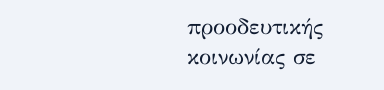προοδευτικής κοινωνίας σε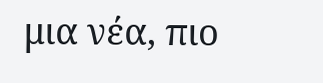μια νέα, πιο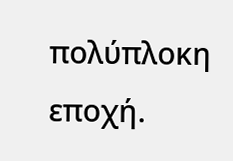πολύπλοκη εποχή.